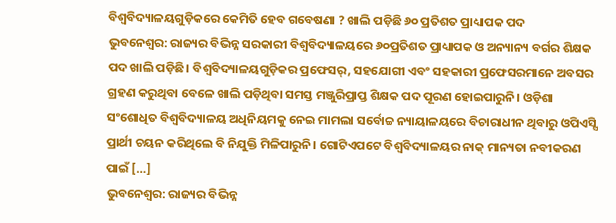ବିଶ୍ୱବିଦ୍ୟାଳୟଗୁଡ଼ିକରେ କେମିତି ହେବ ଗବେଷଣା ? ଖାଲି ପଡ଼ିଛି ୬୦ ପ୍ରତିଶତ ପ୍ରାଧ୍ୟାପକ ପଦ
ଭୁବନେଶ୍ୱର: ରାଜ୍ୟର ବିଭିନ୍ନ ସରକାରୀ ବିଶ୍ୱବିଦ୍ୟାଳୟରେ ୬୦ପ୍ରତିଶତ ପ୍ରାଧ୍ୟାପକ ଓ ଅନ୍ୟାନ୍ୟ ବର୍ଗର ଶିକ୍ଷକ ପଦ ଖାଲି ପଡ଼ିଛି। ବିଶ୍ୱବିଦ୍ୟାଳୟଗୁଡ଼ିକର ପ୍ରଫେସର୍, ସହଯୋଗୀ ଏବଂ ସହକାରୀ ପ୍ରଫେସରମାନେ ଅବସର ଗ୍ରହଣ କରୁଥିବା ବେଳେ ଖାଲି ପଡ଼ିଥିବା ସମସ୍ତ ମଞ୍ଜୁରିପ୍ରାପ୍ତ ଶିକ୍ଷକ ପଦ ପୂରଣ ହୋଇପାରୁନି। ଓଡ଼ିଶା ସଂଶୋଧିତ ବିଶ୍ୱବିଦ୍ୟାଳୟ ଅଧିନିୟମକୁ ନେଇ ମାମଲା ସର୍ବୋଚ୍ଚ ନ୍ୟାୟାଳୟରେ ବିଚାରାଧୀନ ଥିବାରୁ ଓପିଏସ୍ସି ପ୍ରାର୍ଥୀ ଚୟନ କରିଥିଲେ ବି ନିଯୁକ୍ତି ମିଳିପାରୁନି। ଗୋଟିଏପଟେ ବିଶ୍ୱବିଦ୍ୟାଳୟର ନାକ୍ ମାନ୍ୟତା ନବୀକରଣ ପାଇଁ […]
ଭୁବନେଶ୍ୱର: ରାଜ୍ୟର ବିଭିନ୍ନ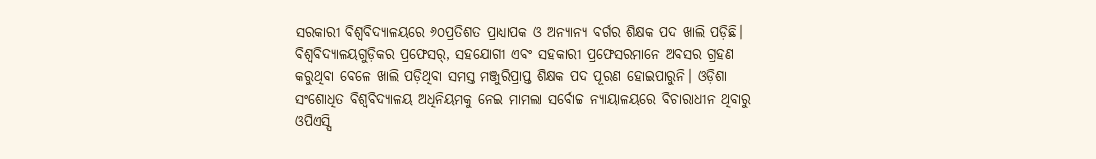ସରକାରୀ ବିଶ୍ୱବିଦ୍ୟାଳୟରେ ୬୦ପ୍ରତିଶତ ପ୍ରାଧ୍ୟାପକ ଓ ଅନ୍ୟାନ୍ୟ ବର୍ଗର ଶିକ୍ଷକ ପଦ ଖାଲି ପଡ଼ିଛି। ବିଶ୍ୱବିଦ୍ୟାଳୟଗୁଡ଼ିକର ପ୍ରଫେସର୍, ସହଯୋଗୀ ଏବଂ ସହକାରୀ ପ୍ରଫେସରମାନେ ଅବସର ଗ୍ରହଣ କରୁଥିବା ବେଳେ ଖାଲି ପଡ଼ିଥିବା ସମସ୍ତ ମଞ୍ଜୁରିପ୍ରାପ୍ତ ଶିକ୍ଷକ ପଦ ପୂରଣ ହୋଇପାରୁନି। ଓଡ଼ିଶା ସଂଶୋଧିତ ବିଶ୍ୱବିଦ୍ୟାଳୟ ଅଧିନିୟମକୁ ନେଇ ମାମଲା ସର୍ବୋଚ୍ଚ ନ୍ୟାୟାଳୟରେ ବିଚାରାଧୀନ ଥିବାରୁ ଓପିଏସ୍ସି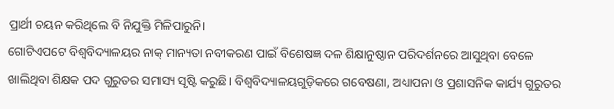ପ୍ରାର୍ଥୀ ଚୟନ କରିଥିଲେ ବି ନିଯୁକ୍ତି ମିଳିପାରୁନି।
ଗୋଟିଏପଟେ ବିଶ୍ୱବିଦ୍ୟାଳୟର ନାକ୍ ମାନ୍ୟତା ନବୀକରଣ ପାଇଁ ବିଶେଷଜ୍ଞ ଦଳ ଶିକ୍ଷାନୁଷ୍ଠାନ ପରିଦର୍ଶନରେ ଆସୁଥିବା ବେଳେ ଖାଲିଥିବା ଶିକ୍ଷକ ପଦ ଗୁରୁତର ସମାସ୍ୟ ସୃଷ୍ଟି କରୁଛି। ବିଶ୍ୱବିଦ୍ୟାଳୟଗୁଡ଼ିକରେ ଗବେଷଣା, ଅଧ୍ୟାପନା ଓ ପ୍ରଶାସନିକ କାର୍ଯ୍ୟ ଗୁରୁତର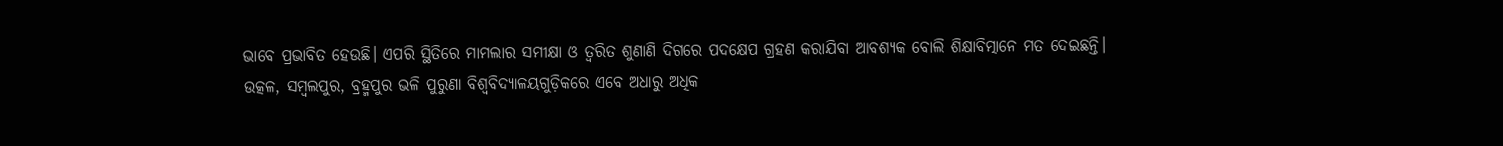ଭାବେ ପ୍ରଭାବିତ ହେଉଛି। ଏପରି ସ୍ଥିତିରେ ମାମଲାର ସମୀକ୍ଷା ଓ ତ୍ୱରିତ ଶୁଣାଣି ଦିଗରେ ପଦକ୍ଷେପ ଗ୍ରହଣ କରାଯିବା ଆବଶ୍ୟକ ବୋଲି ଶିକ୍ଷାବିତ୍ମାନେ ମତ ଦେଇଛନ୍ତି।
ଉତ୍କଳ, ସମ୍ୱଲପୁର, ବ୍ରହ୍ମପୁର ଭଳି ପୁରୁଣା ବିଶ୍ୱବିଦ୍ୟାଳୟଗୁଡ଼ିକରେ ଏବେ ଅଧାରୁ ଅଧିକ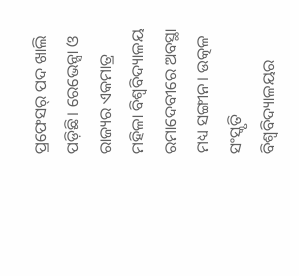ପ୍ରଫେସର୍ ପଦ ଖାଲି ପଡ଼ିଛି। ରେଭେନ୍ସା ଓ ରାଜ୍ୟର ଏକମାତ୍ର ମହିଳା ବିଶ୍ୱବିଦ୍ୟାଳୟ ରମାଦେବୀରେ ଅବସ୍ଥା ମଧ୍ୟ ସଙ୍ଗୀନ। ଉତ୍କଳ ସଂସ୍କୃତି ବିଶ୍ୱବିଦ୍ୟାଳୟର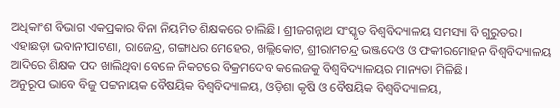ଅଧିକାଂଶ ବିଭାଗ ଏକପ୍ରକାର ବିନା ନିୟମିତ ଶିକ୍ଷକରେ ଚାଲିଛି। ଶ୍ରୀଜଗନ୍ନାଥ ସଂସ୍କୃତ ବିଶ୍ୱବିଦ୍ୟାଳୟ ସମସ୍ୟା ବି ଗୁରୁତର। ଏହାଛଡ଼ା ଭବାନୀପାଟଣା, ରାଜେନ୍ଦ୍ର, ଗଙ୍ଗାଧର ମେହେର, ଖଲ୍ଲିକୋଟ, ଶ୍ରୀରାମଚନ୍ଦ୍ର ଭଞ୍ଜଦେଓ ଓ ଫକୀରମୋହନ ବିଶ୍ୱବିଦ୍ୟାଳୟ ଆଦିରେ ଶିକ୍ଷକ ପଦ ଖାଲିଥିବା ବେଳେ ନିକଟରେ ବିକ୍ରମଦେବ କଲେଜକୁ ବିଶ୍ୱବିଦ୍ୟାଳୟର ମାନ୍ୟତା ମିଳିଛି।
ଅନୁରୂପ ଭାବେ ବିଜୁ ପଟ୍ଟନାୟକ ବୈଷୟିକ ବିଶ୍ୱବିଦ୍ୟାଳୟ, ଓଡ଼ିଶା କୃଷି ଓ ବୈଷୟିକ ବିଶ୍ୱବିଦ୍ୟାଳୟ,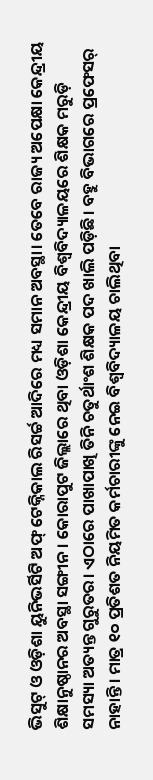ଭିସୁଟ୍ ଓ ଓଡ଼ିଶା ୟୁନିଭର୍ସିଟି ଅଫ୍ ଟେକ୍ନିକାଲ ରିସର୍ଚ୍ଚ ଆଦିରେ ମଧ୍ୟ ସମାନ ଅବସ୍ଥା। ତେବେ ରାଜ୍ୟ ଅପେକ୍ଷା କେନ୍ଦ୍ରୀୟ ଶିକ୍ଷାନୁଷ୍ଠାନର ଅବସ୍ଥା ସଙ୍ଗୀନ। କୋରାପୁଟ ଜିଲ୍ଲାରେ ଥିବା ଓଡ଼ିଶା କେନ୍ଦ୍ରୀୟ ବିଶ୍ୱବିଦ୍ୟାଳୟରେ ଶିକ୍ଷକ ମରୁଡ଼ି ସମସ୍ୟା ଅତ୍ୟନ୍ତ ଗୁରୁତର। ଏଠାରେ ପାଖାପାଖି ତିନି ଚତୁର୍ଥାଂଶ ଶିକ୍ଷକ ପଦ ଖାଲି ପଡ଼ିଛି। ବହୁ ବିଭାଗରେ ପ୍ରଫେସର୍ ନାହାନ୍ତି। ମାତ୍ର ୧୦ ପ୍ରତିଶତ ନିୟମିତ କର୍ମଚାରୀଙ୍କୁ ନେଇ ବିଶ୍ୱବିଦ୍ୟାଳୟ ଚାଲିଥିବା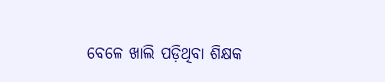ବେଳେ ଖାଲି ପଡ଼ିଥିବା ଶିକ୍ଷକ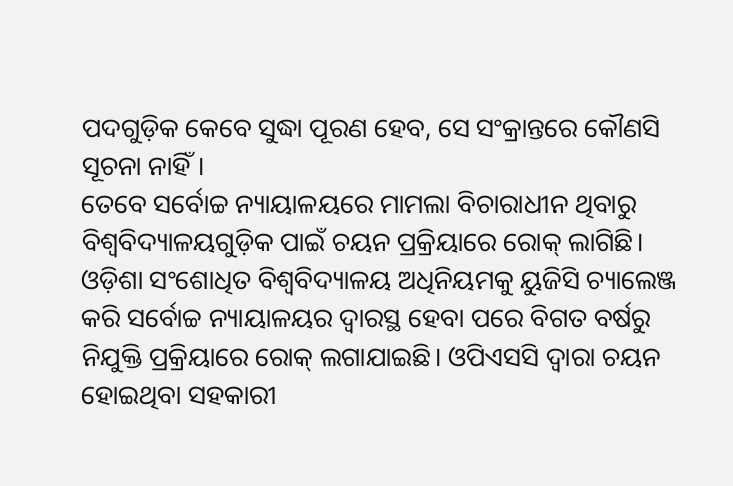ପଦଗୁଡ଼ିକ କେବେ ସୁଦ୍ଧା ପୂରଣ ହେବ, ସେ ସଂକ୍ରାନ୍ତରେ କୌଣସି ସୂଚନା ନାହିଁ।
ତେବେ ସର୍ବୋଚ୍ଚ ନ୍ୟାୟାଳୟରେ ମାମଲା ବିଚାରାଧୀନ ଥିବାରୁ ବିଶ୍ୱବିଦ୍ୟାଳୟଗୁଡ଼ିକ ପାଇଁ ଚୟନ ପ୍ରକ୍ରିୟାରେ ରୋକ୍ ଲାଗିଛି। ଓଡ଼ିଶା ସଂଶୋଧିତ ବିଶ୍ୱବିଦ୍ୟାଳୟ ଅଧିନିୟମକୁ ୟୁଜିସି ଚ୍ୟାଲେଞ୍ଜ କରି ସର୍ବୋଚ୍ଚ ନ୍ୟାୟାଳୟର ଦ୍ୱାରସ୍ଥ ହେବା ପରେ ବିଗତ ବର୍ଷରୁ ନିଯୁକ୍ତି ପ୍ରକ୍ରିୟାରେ ରୋକ୍ ଲଗାଯାଇଛି। ଓପିଏସସି ଦ୍ୱାରା ଚୟନ ହୋଇଥିବା ସହକାରୀ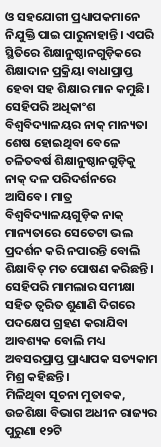ଓ ସହଯୋଗୀ ପ୍ରଧ୍ୟାପକମାନେ ନିଯୁକ୍ତି ପାଇ ପାରୁନାହାନ୍ତି। ଏପରି ସ୍ଥିତିରେ ଶିକ୍ଷାନୁଷ୍ଠାନଗୁଡ଼ିକରେ ଶିକ୍ଷାଦାନ ପ୍ରକ୍ରିୟା ବାଧାପ୍ରାପ୍ତ ହେବା ସହ ଶିକ୍ଷାର ମାନ କମୁଛି।
ସେହିପରି ଅଧିକାଂଶ ବିଶ୍ୱବିଦ୍ୟାଳୟର ନାକ୍ ମାନ୍ୟତା ଶେଷ ହୋଇଥିବା ବେଳେ ଚଳିତବର୍ଷ ଶିକ୍ଷାନୁଷ୍ଠାନଗୁଡ଼ିକୁ ନାକ୍ ଦଳ ପରିଦର୍ଶନରେ ଆସିବେ। ମାତ୍ର ବିଶ୍ୱବିଦ୍ୟାଳୟଗୁଡ଼ିକ ନାକ୍ ମାନ୍ୟତାରେ ସେତେଟା ଭଲ ପ୍ରଦର୍ଶନ କରି ନପାରନ୍ତି ବୋଲି ଶିକ୍ଷାବିତ୍ ମତ ପୋଷଣ କରିଛନ୍ତି। ସେହିପରି ମାମଲାର ସମୀକ୍ଷା ସହିତ ତ୍ୱରିତ ଶୁଣାଣି ଦିଗରେ ପଦକ୍ଷେପ ଗ୍ରହଣ କରାଯିବା ଆବଶ୍ୟକ ବୋଲି ମଧ୍ୟ ଅବସରପ୍ରାପ୍ତ ପ୍ରାଧ୍ୟାପକ ସତ୍ୟକାମ ମିଶ୍ର କହିଛନ୍ତି।
ମିଳିଥିବା ସୂଚନା ମୁତାବକ, ଉଚ୍ଚଶିକ୍ଷା ବିଭାଗ ଅଧୀନ ରାଜ୍ୟର ପୁରୁଣା ୧୨ଟି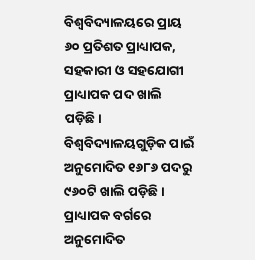ବିଶ୍ୱବିଦ୍ୟାଳୟରେ ପ୍ରାୟ ୬୦ ପ୍ରତିଶତ ପ୍ରାଧ୍ୟାପକ, ସହକାରୀ ଓ ସହଯୋଗୀ ପ୍ରାଧ୍ୟାପକ ପଦ ଖାଲି ପଡ଼ିଛି। ବିଶ୍ୱବିଦ୍ୟାଳୟଗୁଡ଼ିକ ପାଇଁ ଅନୁମୋଦିତ ୧୬୮୬ ପଦରୁ ୯୬୦ଟି ଖାଲି ପଡ଼ିଛି। ପ୍ରାଧ୍ୟାପକ ବର୍ଗରେ ଅନୁମୋଦିତ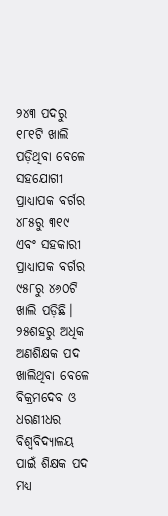୨୪୩ ପଦରୁ ୧୮୧ଟି ଖାଲି ପଡ଼ିଥିବା ବେଳେ ସହଯୋଗୀ ପ୍ରାଧ୍ୟାପକ ବର୍ଗର ୪୮୫ରୁ ୩୧୯ ଏବଂ ସହକାରୀ ପ୍ରାଧ୍ୟାପକ ବର୍ଗର ୯୫୮ରୁ ୪୬୦ଟି ଖାଲି ପଡ଼ିଛି। ୨୫ଶହରୁ ଅଧିକ ଅଣଶିକ୍ଷକ ପଦ ଖାଲିଥିବା ବେଳେ ବିକ୍ରମଦେବ ଓ ଧରଣୀଧର ବିଶ୍ୱବିଦ୍ୟାଳୟ ପାଇଁ ଶିକ୍ଷକ ପଦ ମଧ୍ୟ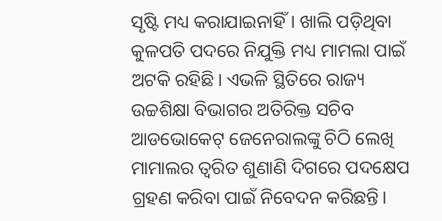ସୃଷ୍ଟି ମଧ୍ୟ କରାଯାଇନାହିଁ। ଖାଲି ପଡ଼ିଥିବା କୁଳପତି ପଦରେ ନିଯୁକ୍ତି ମଧ୍ୟ ମାମଲା ପାଇଁ ଅଟକି ରହିଛି। ଏଭଳି ସ୍ଥିତିରେ ରାଜ୍ୟ ଉଚ୍ଚଶିକ୍ଷା ବିଭାଗର ଅତିରିକ୍ତ ସଚିବ ଆଡଭୋକେଟ୍ ଜେନେରାଲଙ୍କୁ ଚିଠି ଲେଖି ମାମାଲର ତ୍ୱରିତ ଶୁଣାଣି ଦିଗରେ ପଦକ୍ଷେପ ଗ୍ରହଣ କରିବା ପାଇଁ ନିବେଦନ କରିଛନ୍ତି।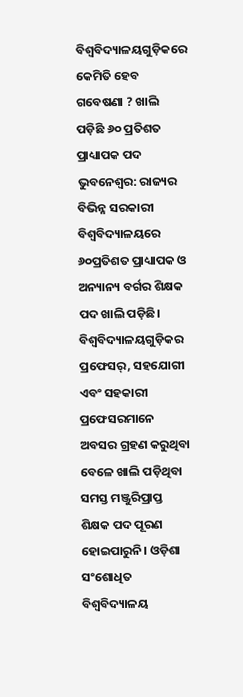ବିଶ୍ୱବିଦ୍ୟାଳୟଗୁଡ଼ିକରେ କେମିତି ହେବ ଗବେଷଣା ? ଖାଲି ପଡ଼ିଛି ୬୦ ପ୍ରତିଶତ ପ୍ରାଧ୍ୟାପକ ପଦ
ଭୁବନେଶ୍ୱର: ରାଜ୍ୟର ବିଭିନ୍ନ ସରକାରୀ ବିଶ୍ୱବିଦ୍ୟାଳୟରେ ୬୦ପ୍ରତିଶତ ପ୍ରାଧ୍ୟାପକ ଓ ଅନ୍ୟାନ୍ୟ ବର୍ଗର ଶିକ୍ଷକ ପଦ ଖାଲି ପଡ଼ିଛି। ବିଶ୍ୱବିଦ୍ୟାଳୟଗୁଡ଼ିକର ପ୍ରଫେସର୍, ସହଯୋଗୀ ଏବଂ ସହକାରୀ ପ୍ରଫେସରମାନେ ଅବସର ଗ୍ରହଣ କରୁଥିବା ବେଳେ ଖାଲି ପଡ଼ିଥିବା ସମସ୍ତ ମଞ୍ଜୁରିପ୍ରାପ୍ତ ଶିକ୍ଷକ ପଦ ପୂରଣ ହୋଇପାରୁନି। ଓଡ଼ିଶା ସଂଶୋଧିତ ବିଶ୍ୱବିଦ୍ୟାଳୟ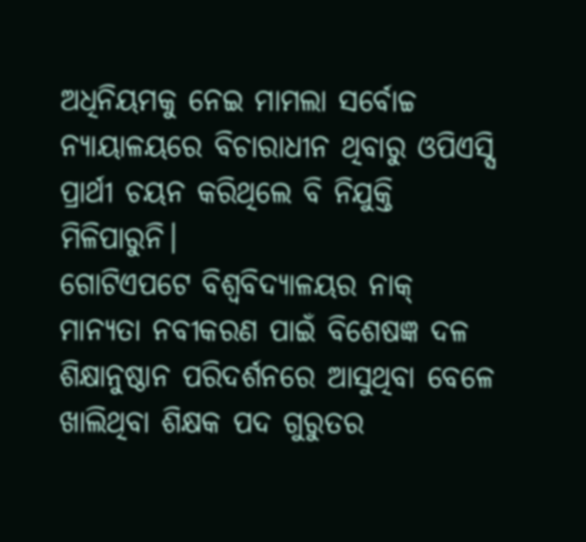ଅଧିନିୟମକୁ ନେଇ ମାମଲା ସର୍ବୋଚ୍ଚ ନ୍ୟାୟାଳୟରେ ବିଚାରାଧୀନ ଥିବାରୁ ଓପିଏସ୍ସି ପ୍ରାର୍ଥୀ ଚୟନ କରିଥିଲେ ବି ନିଯୁକ୍ତି ମିଳିପାରୁନି।
ଗୋଟିଏପଟେ ବିଶ୍ୱବିଦ୍ୟାଳୟର ନାକ୍ ମାନ୍ୟତା ନବୀକରଣ ପାଇଁ ବିଶେଷଜ୍ଞ ଦଳ ଶିକ୍ଷାନୁଷ୍ଠାନ ପରିଦର୍ଶନରେ ଆସୁଥିବା ବେଳେ ଖାଲିଥିବା ଶିକ୍ଷକ ପଦ ଗୁରୁତର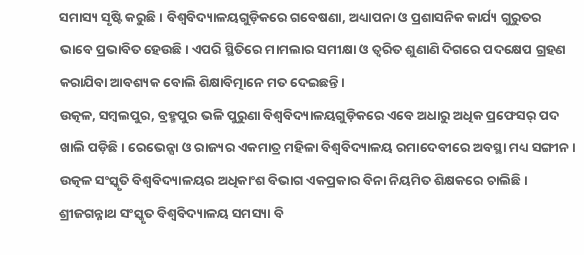ସମାସ୍ୟ ସୃଷ୍ଟି କରୁଛି। ବିଶ୍ୱବିଦ୍ୟାଳୟଗୁଡ଼ିକରେ ଗବେଷଣା, ଅଧ୍ୟାପନା ଓ ପ୍ରଶାସନିକ କାର୍ଯ୍ୟ ଗୁରୁତର ଭାବେ ପ୍ରଭାବିତ ହେଉଛି। ଏପରି ସ୍ଥିତିରେ ମାମଲାର ସମୀକ୍ଷା ଓ ତ୍ୱରିତ ଶୁଣାଣି ଦିଗରେ ପଦକ୍ଷେପ ଗ୍ରହଣ କରାଯିବା ଆବଶ୍ୟକ ବୋଲି ଶିକ୍ଷାବିତ୍ମାନେ ମତ ଦେଇଛନ୍ତି।
ଉତ୍କଳ, ସମ୍ୱଲପୁର, ବ୍ରହ୍ମପୁର ଭଳି ପୁରୁଣା ବିଶ୍ୱବିଦ୍ୟାଳୟଗୁଡ଼ିକରେ ଏବେ ଅଧାରୁ ଅଧିକ ପ୍ରଫେସର୍ ପଦ ଖାଲି ପଡ଼ିଛି। ରେଭେନ୍ସା ଓ ରାଜ୍ୟର ଏକମାତ୍ର ମହିଳା ବିଶ୍ୱବିଦ୍ୟାଳୟ ରମାଦେବୀରେ ଅବସ୍ଥା ମଧ୍ୟ ସଙ୍ଗୀନ। ଉତ୍କଳ ସଂସ୍କୃତି ବିଶ୍ୱବିଦ୍ୟାଳୟର ଅଧିକାଂଶ ବିଭାଗ ଏକପ୍ରକାର ବିନା ନିୟମିତ ଶିକ୍ଷକରେ ଚାଲିଛି। ଶ୍ରୀଜଗନ୍ନାଥ ସଂସ୍କୃତ ବିଶ୍ୱବିଦ୍ୟାଳୟ ସମସ୍ୟା ବି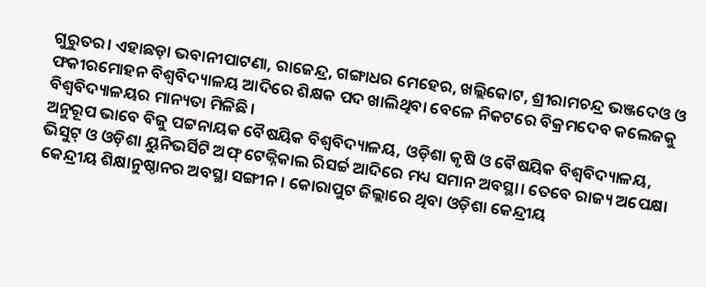ଗୁରୁତର। ଏହାଛଡ଼ା ଭବାନୀପାଟଣା, ରାଜେନ୍ଦ୍ର, ଗଙ୍ଗାଧର ମେହେର, ଖଲ୍ଲିକୋଟ, ଶ୍ରୀରାମଚନ୍ଦ୍ର ଭଞ୍ଜଦେଓ ଓ ଫକୀରମୋହନ ବିଶ୍ୱବିଦ୍ୟାଳୟ ଆଦିରେ ଶିକ୍ଷକ ପଦ ଖାଲିଥିବା ବେଳେ ନିକଟରେ ବିକ୍ରମଦେବ କଲେଜକୁ ବିଶ୍ୱବିଦ୍ୟାଳୟର ମାନ୍ୟତା ମିଳିଛି।
ଅନୁରୂପ ଭାବେ ବିଜୁ ପଟ୍ଟନାୟକ ବୈଷୟିକ ବିଶ୍ୱବିଦ୍ୟାଳୟ, ଓଡ଼ିଶା କୃଷି ଓ ବୈଷୟିକ ବିଶ୍ୱବିଦ୍ୟାଳୟ, ଭିସୁଟ୍ ଓ ଓଡ଼ିଶା ୟୁନିଭର୍ସିଟି ଅଫ୍ ଟେକ୍ନିକାଲ ରିସର୍ଚ୍ଚ ଆଦିରେ ମଧ୍ୟ ସମାନ ଅବସ୍ଥା। ତେବେ ରାଜ୍ୟ ଅପେକ୍ଷା କେନ୍ଦ୍ରୀୟ ଶିକ୍ଷାନୁଷ୍ଠାନର ଅବସ୍ଥା ସଙ୍ଗୀନ। କୋରାପୁଟ ଜିଲ୍ଲାରେ ଥିବା ଓଡ଼ିଶା କେନ୍ଦ୍ରୀୟ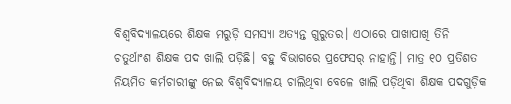ବିଶ୍ୱବିଦ୍ୟାଳୟରେ ଶିକ୍ଷକ ମରୁଡ଼ି ସମସ୍ୟା ଅତ୍ୟନ୍ତ ଗୁରୁତର। ଏଠାରେ ପାଖାପାଖି ତିନି ଚତୁର୍ଥାଂଶ ଶିକ୍ଷକ ପଦ ଖାଲି ପଡ଼ିଛି। ବହୁ ବିଭାଗରେ ପ୍ରଫେସର୍ ନାହାନ୍ତି। ମାତ୍ର ୧୦ ପ୍ରତିଶତ ନିୟମିତ କର୍ମଚାରୀଙ୍କୁ ନେଇ ବିଶ୍ୱବିଦ୍ୟାଳୟ ଚାଲିଥିବା ବେଳେ ଖାଲି ପଡ଼ିଥିବା ଶିକ୍ଷକ ପଦଗୁଡ଼ିକ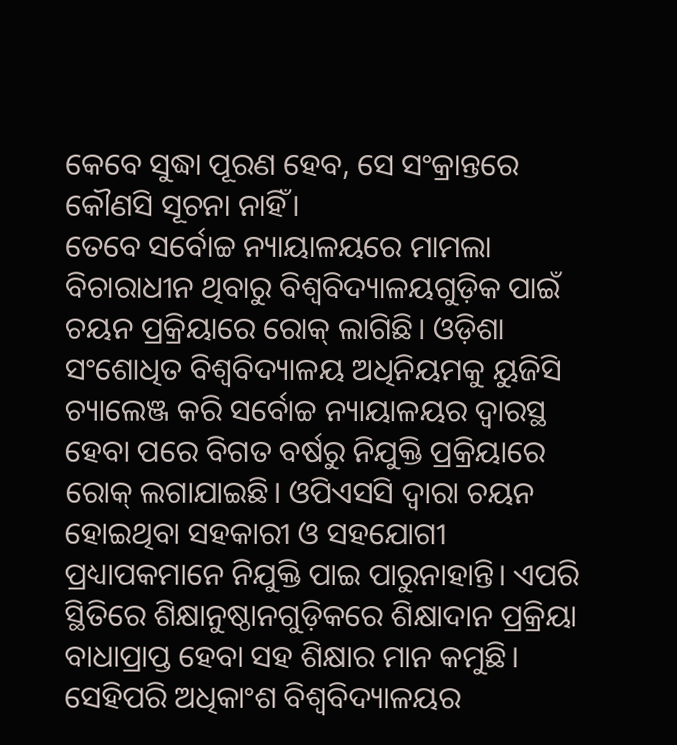କେବେ ସୁଦ୍ଧା ପୂରଣ ହେବ, ସେ ସଂକ୍ରାନ୍ତରେ କୌଣସି ସୂଚନା ନାହିଁ।
ତେବେ ସର୍ବୋଚ୍ଚ ନ୍ୟାୟାଳୟରେ ମାମଲା ବିଚାରାଧୀନ ଥିବାରୁ ବିଶ୍ୱବିଦ୍ୟାଳୟଗୁଡ଼ିକ ପାଇଁ ଚୟନ ପ୍ରକ୍ରିୟାରେ ରୋକ୍ ଲାଗିଛି। ଓଡ଼ିଶା ସଂଶୋଧିତ ବିଶ୍ୱବିଦ୍ୟାଳୟ ଅଧିନିୟମକୁ ୟୁଜିସି ଚ୍ୟାଲେଞ୍ଜ କରି ସର୍ବୋଚ୍ଚ ନ୍ୟାୟାଳୟର ଦ୍ୱାରସ୍ଥ ହେବା ପରେ ବିଗତ ବର୍ଷରୁ ନିଯୁକ୍ତି ପ୍ରକ୍ରିୟାରେ ରୋକ୍ ଲଗାଯାଇଛି। ଓପିଏସସି ଦ୍ୱାରା ଚୟନ ହୋଇଥିବା ସହକାରୀ ଓ ସହଯୋଗୀ ପ୍ରଧ୍ୟାପକମାନେ ନିଯୁକ୍ତି ପାଇ ପାରୁନାହାନ୍ତି। ଏପରି ସ୍ଥିତିରେ ଶିକ୍ଷାନୁଷ୍ଠାନଗୁଡ଼ିକରେ ଶିକ୍ଷାଦାନ ପ୍ରକ୍ରିୟା ବାଧାପ୍ରାପ୍ତ ହେବା ସହ ଶିକ୍ଷାର ମାନ କମୁଛି।
ସେହିପରି ଅଧିକାଂଶ ବିଶ୍ୱବିଦ୍ୟାଳୟର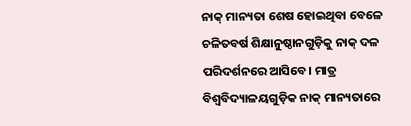ନାକ୍ ମାନ୍ୟତା ଶେଷ ହୋଇଥିବା ବେଳେ ଚଳିତବର୍ଷ ଶିକ୍ଷାନୁଷ୍ଠାନଗୁଡ଼ିକୁ ନାକ୍ ଦଳ ପରିଦର୍ଶନରେ ଆସିବେ। ମାତ୍ର ବିଶ୍ୱବିଦ୍ୟାଳୟଗୁଡ଼ିକ ନାକ୍ ମାନ୍ୟତାରେ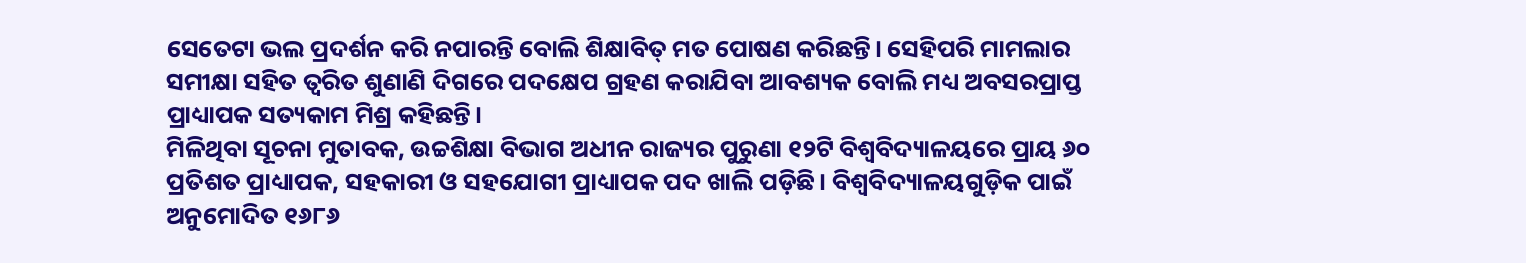ସେତେଟା ଭଲ ପ୍ରଦର୍ଶନ କରି ନପାରନ୍ତି ବୋଲି ଶିକ୍ଷାବିତ୍ ମତ ପୋଷଣ କରିଛନ୍ତି। ସେହିପରି ମାମଲାର ସମୀକ୍ଷା ସହିତ ତ୍ୱରିତ ଶୁଣାଣି ଦିଗରେ ପଦକ୍ଷେପ ଗ୍ରହଣ କରାଯିବା ଆବଶ୍ୟକ ବୋଲି ମଧ୍ୟ ଅବସରପ୍ରାପ୍ତ ପ୍ରାଧ୍ୟାପକ ସତ୍ୟକାମ ମିଶ୍ର କହିଛନ୍ତି।
ମିଳିଥିବା ସୂଚନା ମୁତାବକ, ଉଚ୍ଚଶିକ୍ଷା ବିଭାଗ ଅଧୀନ ରାଜ୍ୟର ପୁରୁଣା ୧୨ଟି ବିଶ୍ୱବିଦ୍ୟାଳୟରେ ପ୍ରାୟ ୬୦ ପ୍ରତିଶତ ପ୍ରାଧ୍ୟାପକ, ସହକାରୀ ଓ ସହଯୋଗୀ ପ୍ରାଧ୍ୟାପକ ପଦ ଖାଲି ପଡ଼ିଛି। ବିଶ୍ୱବିଦ୍ୟାଳୟଗୁଡ଼ିକ ପାଇଁ ଅନୁମୋଦିତ ୧୬୮୬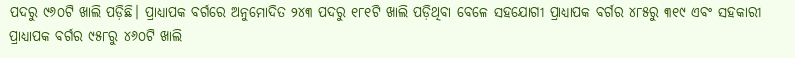ପଦରୁ ୯୬୦ଟି ଖାଲି ପଡ଼ିଛି। ପ୍ରାଧ୍ୟାପକ ବର୍ଗରେ ଅନୁମୋଦିତ ୨୪୩ ପଦରୁ ୧୮୧ଟି ଖାଲି ପଡ଼ିଥିବା ବେଳେ ସହଯୋଗୀ ପ୍ରାଧ୍ୟାପକ ବର୍ଗର ୪୮୫ରୁ ୩୧୯ ଏବଂ ସହକାରୀ ପ୍ରାଧ୍ୟାପକ ବର୍ଗର ୯୫୮ରୁ ୪୬୦ଟି ଖାଲି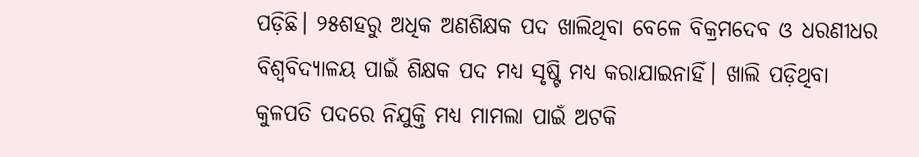ପଡ଼ିଛି। ୨୫ଶହରୁ ଅଧିକ ଅଣଶିକ୍ଷକ ପଦ ଖାଲିଥିବା ବେଳେ ବିକ୍ରମଦେବ ଓ ଧରଣୀଧର ବିଶ୍ୱବିଦ୍ୟାଳୟ ପାଇଁ ଶିକ୍ଷକ ପଦ ମଧ୍ୟ ସୃଷ୍ଟି ମଧ୍ୟ କରାଯାଇନାହିଁ। ଖାଲି ପଡ଼ିଥିବା କୁଳପତି ପଦରେ ନିଯୁକ୍ତି ମଧ୍ୟ ମାମଲା ପାଇଁ ଅଟକି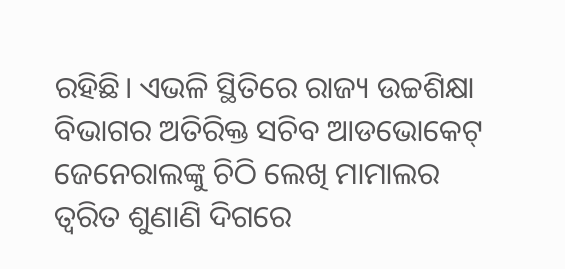ରହିଛି। ଏଭଳି ସ୍ଥିତିରେ ରାଜ୍ୟ ଉଚ୍ଚଶିକ୍ଷା ବିଭାଗର ଅତିରିକ୍ତ ସଚିବ ଆଡଭୋକେଟ୍ ଜେନେରାଲଙ୍କୁ ଚିଠି ଲେଖି ମାମାଲର ତ୍ୱରିତ ଶୁଣାଣି ଦିଗରେ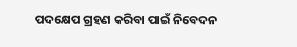ପଦକ୍ଷେପ ଗ୍ରହଣ କରିବା ପାଇଁ ନିବେଦନ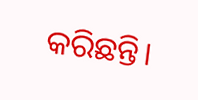କରିଛନ୍ତି।